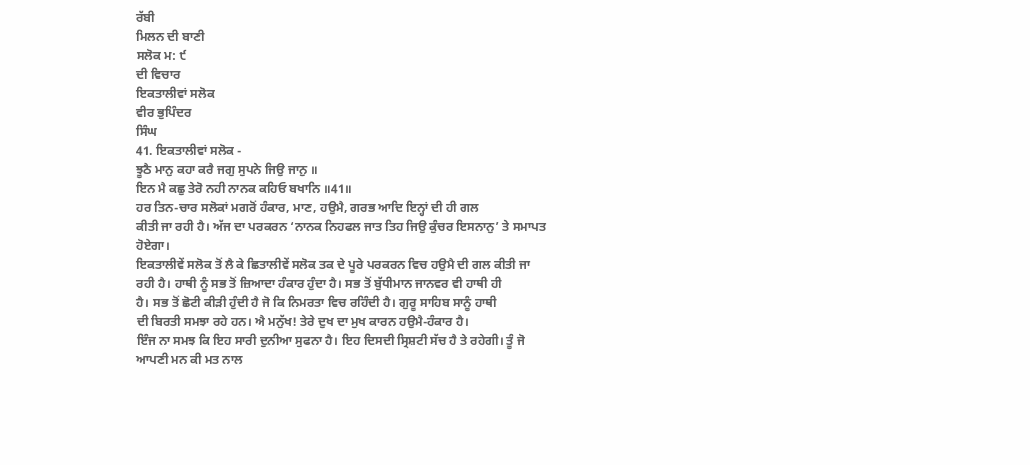ਰੱਬੀ
ਮਿਲਨ ਦੀ ਬਾਣੀ
ਸਲੋਕ ਮ: ੯
ਦੀ ਵਿਚਾਰ
ਇਕਤਾਲੀਵਾਂ ਸਲੋਕ
ਵੀਰ ਭੁਪਿੰਦਰ
ਸਿੰਘ
41. ਇਕਤਾਲੀਵਾਂ ਸਲੋਕ -
ਝੂਠੈ ਮਾਨੁ ਕਹਾ ਕਰੈ ਜਗੁ ਸੁਪਨੇ ਜਿਉ ਜਾਨੁ ॥
ਇਨ ਮੈ ਕਛੁ ਤੇਰੋ ਨਹੀ ਨਾਨਕ ਕਹਿਓ ਬਖਾਨਿ ॥41॥
ਹਰ ਤਿਨ-ਚਾਰ ਸਲੋਕਾਂ ਮਗਰੋਂ ਹੰਕਾਰ, ਮਾਣ, ਹਉਮੈ, ਗਰਭ ਆਦਿ ਇਨ੍ਹਾਂ ਦੀ ਹੀ ਗਲ
ਕੀਤੀ ਜਾ ਰਹੀ ਹੈ। ਅੱਜ ਦਾ ਪਰਕਰਨ ‘ਨਾਨਕ ਨਿਹਫਲ ਜਾਤ ਤਿਹ ਜਿਉ ਕੁੰਚਰ ਇਸਨਾਨੁ’ ਤੇ ਸਮਾਪਤ
ਹੋਏਗਾ।
ਇਕਤਾਲੀਵੇਂ ਸਲੋਕ ਤੋਂ ਲੈ ਕੇ ਛਿਤਾਲੀਵੇਂ ਸਲੋਕ ਤਕ ਦੇ ਪੂਰੇ ਪਰਕਰਨ ਵਿਚ ਹਉਮੈ ਦੀ ਗਲ ਕੀਤੀ ਜਾ
ਰਹੀ ਹੈ। ਹਾਥੀ ਨੂੰ ਸਭ ਤੋਂ ਜ਼ਿਆਦਾ ਹੰਕਾਰ ਹੁੰਦਾ ਹੈ। ਸਭ ਤੋਂ ਬੁੱਧੀਮਾਨ ਜਾਨਵਰ ਵੀ ਹਾਥੀ ਹੀ
ਹੈ। ਸਭ ਤੋਂ ਛੋਟੀ ਕੀੜੀ ਹੁੰਦੀ ਹੈ ਜੋ ਕਿ ਨਿਮਰਤਾ ਵਿਚ ਰਹਿੰਦੀ ਹੈ। ਗੁਰੂ ਸਾਹਿਬ ਸਾਨੂੰ ਹਾਥੀ
ਦੀ ਬਿਰਤੀ ਸਮਝਾ ਰਹੇ ਹਨ। ਐ ਮਨੁੱਖ! ਤੇਰੇ ਦੁਖ ਦਾ ਮੁਖ ਕਾਰਨ ਹਉਮੈ-ਹੰਕਾਰ ਹੈ।
ਇੰਜ ਨਾ ਸਮਝ ਕਿ ਇਹ ਸਾਰੀ ਦੁਨੀਆ ਸੁਫਨਾ ਹੈ। ਇਹ ਦਿਸਦੀ ਸ੍ਰਿਸ਼ਟੀ ਸੱਚ ਹੈ ਤੇ ਰਹੇਗੀ। ਤੂੰ ਜੋ
ਆਪਣੀ ਮਨ ਕੀ ਮਤ ਨਾਲ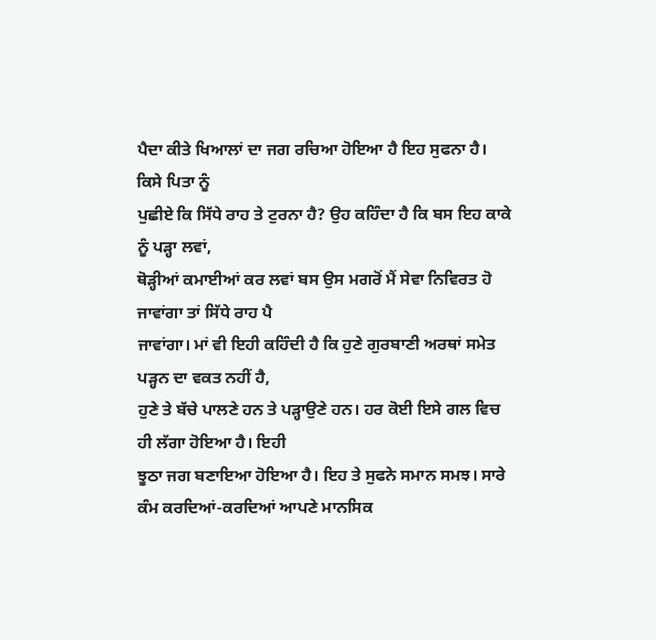ਪੈਦਾ ਕੀਤੇ ਖਿਆਲਾਂ ਦਾ ਜਗ ਰਚਿਆ ਹੋਇਆ ਹੈ ਇਹ ਸੁਫਨਾ ਹੈ। ਕਿਸੇ ਪਿਤਾ ਨੂੰ
ਪੁਛੀਏ ਕਿ ਸਿੱਧੇ ਰਾਹ ਤੇ ਟੁਰਨਾ ਹੈ? ਉਹ ਕਹਿੰਦਾ ਹੈ ਕਿ ਬਸ ਇਹ ਕਾਕੇ ਨੂੰ ਪੜ੍ਹਾ ਲਵਾਂ,
ਥੋੜ੍ਹੀਆਂ ਕਮਾਈਆਂ ਕਰ ਲਵਾਂ ਬਸ ਉਸ ਮਗਰੋਂ ਮੈਂ ਸੇਵਾ ਨਿਵਿਰਤ ਹੋ ਜਾਵਾਂਗਾ ਤਾਂ ਸਿੱਧੇ ਰਾਹ ਪੈ
ਜਾਵਾਂਗਾ। ਮਾਂ ਵੀ ਇਹੀ ਕਹਿੰਦੀ ਹੈ ਕਿ ਹੁਣੇ ਗੁਰਬਾਣੀ ਅਰਥਾਂ ਸਮੇਤ ਪੜ੍ਹਨ ਦਾ ਵਕਤ ਨਹੀਂ ਹੈ,
ਹੁਣੇ ਤੇ ਬੱਚੇ ਪਾਲਣੇ ਹਨ ਤੇ ਪੜ੍ਹਾਉਣੇ ਹਨ। ਹਰ ਕੋਈ ਇਸੇ ਗਲ ਵਿਚ ਹੀ ਲੱਗਾ ਹੋਇਆ ਹੈ। ਇਹੀ
ਝੂਠਾ ਜਗ ਬਣਾਇਆ ਹੋਇਆ ਹੈ। ਇਹ ਤੇ ਸੁਫਨੇ ਸਮਾਨ ਸਮਝ। ਸਾਰੇ ਕੰਮ ਕਰਦਿਆਂ-ਕਰਦਿਆਂ ਆਪਣੇ ਮਾਨਸਿਕ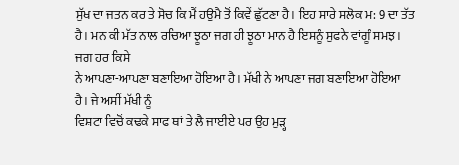ਸੁੱਖ ਦਾ ਜਤਨ ਕਰ ਤੇ ਸੋਚ ਕਿ ਮੈਂ ਹਉਮੈ ਤੋਂ ਕਿਵੇਂ ਛੁੱਟਣਾ ਹੈ। ਇਹ ਸਾਰੇ ਸਲੋਕ ਮ: 9 ਦਾ ਤੱਤ
ਹੈ। ਮਨ ਕੀ ਮੱਤ ਨਾਲ ਰਚਿਆ ਝੂਠਾ ਜਗ ਹੀ ਝੂਠਾ ਮਾਨ ਹੈ ਇਸਨੂੰ ਸੁਫਨੇ ਵਾਂਗੂੰ ਸਮਝ। ਜਗ ਹਰ ਕਿਸੇ
ਨੇ ਆਪਣਾ-ਆਪਣਾ ਬਣਾਇਆ ਹੋਇਆ ਹੈ। ਮੱਖੀ ਨੇ ਆਪਣਾ ਜਗ ਬਣਾਇਆ ਹੋਇਆ ਹੈ। ਜੇ ਅਸੀਂ ਮੱਖੀ ਨੂੰ
ਵਿਸ਼ਟਾ ਵਿਚੋਂ ਕਢਕੇ ਸਾਫ ਥਾਂ ਤੇ ਲੈ ਜਾਈਏ ਪਰ ਉਹ ਮੁੜ੍ਹ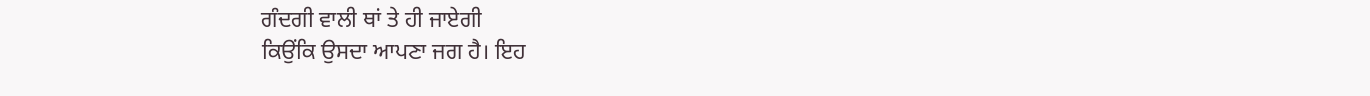ਗੰਦਗੀ ਵਾਲੀ ਥਾਂ ਤੇ ਹੀ ਜਾਏਗੀ
ਕਿਉਂਕਿ ਉਸਦਾ ਆਪਣਾ ਜਗ ਹੈ। ਇਹ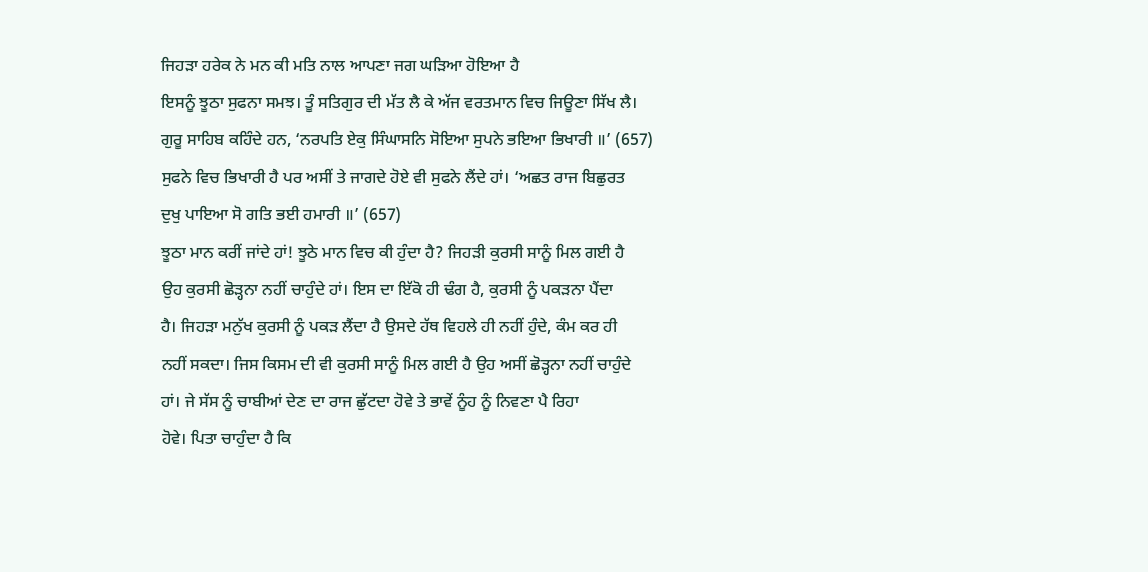ਜਿਹੜਾ ਹਰੇਕ ਨੇ ਮਨ ਕੀ ਮਤਿ ਨਾਲ ਆਪਣਾ ਜਗ ਘੜਿਆ ਹੋਇਆ ਹੈ
ਇਸਨੂੰ ਝੂਠਾ ਸੁਫਨਾ ਸਮਝ। ਤੂੰ ਸਤਿਗੁਰ ਦੀ ਮੱਤ ਲੈ ਕੇ ਅੱਜ ਵਰਤਮਾਨ ਵਿਚ ਜਿਊਣਾ ਸਿੱਖ ਲੈ।
ਗੁਰੂ ਸਾਹਿਬ ਕਹਿੰਦੇ ਹਨ, ‘ਨਰਪਤਿ ਏਕੁ ਸਿੰਘਾਸਨਿ ਸੋਇਆ ਸੁਪਨੇ ਭਇਆ ਭਿਖਾਰੀ ॥’ (657)
ਸੁਫਨੇ ਵਿਚ ਭਿਖਾਰੀ ਹੈ ਪਰ ਅਸੀਂ ਤੇ ਜਾਗਦੇ ਹੋਏ ਵੀ ਸੁਫਨੇ ਲੈਂਦੇ ਹਾਂ। ‘ਅਛਤ ਰਾਜ ਬਿਛੁਰਤ
ਦੁਖੁ ਪਾਇਆ ਸੋ ਗਤਿ ਭਈ ਹਮਾਰੀ ॥’ (657)
ਝੂਠਾ ਮਾਨ ਕਰੀਂ ਜਾਂਦੇ ਹਾਂ! ਝੂਠੇ ਮਾਨ ਵਿਚ ਕੀ ਹੁੰਦਾ ਹੈ? ਜਿਹੜੀ ਕੁਰਸੀ ਸਾਨੂੰ ਮਿਲ ਗਈ ਹੈ
ਉਹ ਕੁਰਸੀ ਛੋੜ੍ਹਨਾ ਨਹੀਂ ਚਾਹੁੰਦੇ ਹਾਂ। ਇਸ ਦਾ ਇੱਕੋ ਹੀ ਢੰਗ ਹੈ, ਕੁਰਸੀ ਨੂੰ ਪਕੜਨਾ ਪੈਂਦਾ
ਹੈ। ਜਿਹੜਾ ਮਨੁੱਖ ਕੁਰਸੀ ਨੂੰ ਪਕੜ ਲੈਂਦਾ ਹੈ ਉਸਦੇ ਹੱਥ ਵਿਹਲੇ ਹੀ ਨਹੀਂ ਹੁੰਦੇ, ਕੰਮ ਕਰ ਹੀ
ਨਹੀਂ ਸਕਦਾ। ਜਿਸ ਕਿਸਮ ਦੀ ਵੀ ਕੁਰਸੀ ਸਾਨੂੰ ਮਿਲ ਗਈ ਹੈ ਉਹ ਅਸੀਂ ਛੋੜ੍ਹਨਾ ਨਹੀਂ ਚਾਹੁੰਦੇ
ਹਾਂ। ਜੇ ਸੱਸ ਨੂੰ ਚਾਬੀਆਂ ਦੇਣ ਦਾ ਰਾਜ ਛੁੱਟਦਾ ਹੋਵੇ ਤੇ ਭਾਵੇਂ ਨੂੰਹ ਨੂੰ ਨਿਵਣਾ ਪੈ ਰਿਹਾ
ਹੋਵੇ। ਪਿਤਾ ਚਾਹੁੰਦਾ ਹੈ ਕਿ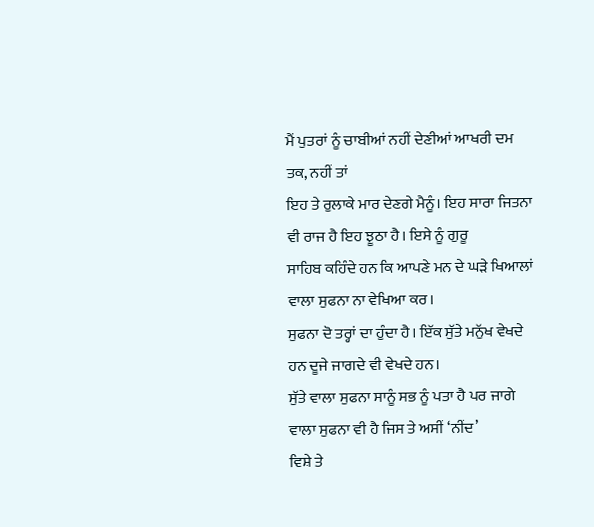ਮੈਂ ਪੁਤਰਾਂ ਨੂੰ ਚਾਬੀਆਂ ਨਹੀਂ ਦੇਣੀਆਂ ਆਖਰੀ ਦਮ ਤਕ, ਨਹੀਂ ਤਾਂ
ਇਹ ਤੇ ਰੁਲਾਕੇ ਮਾਰ ਦੇਣਗੇ ਮੈਨੂੰ। ਇਹ ਸਾਰਾ ਜਿਤਨਾ ਵੀ ਰਾਜ ਹੈ ਇਹ ਝੂਠਾ ਹੈ। ਇਸੇ ਨੂੰ ਗੁਰੂ
ਸਾਹਿਬ ਕਹਿੰਦੇ ਹਨ ਕਿ ਆਪਣੇ ਮਨ ਦੇ ਘੜੇ ਖਿਆਲਾਂ ਵਾਲਾ ਸੁਫਨਾ ਨਾ ਵੇਖਿਆ ਕਰ।
ਸੁਫਨਾ ਦੋ ਤਰ੍ਹਾਂ ਦਾ ਹੁੰਦਾ ਹੈ। ਇੱਕ ਸੁੱਤੇ ਮਨੁੱਖ ਵੇਖਦੇ ਹਨ ਦੂਜੇ ਜਾਗਦੇ ਵੀ ਵੇਖਦੇ ਹਨ।
ਸੁੱਤੇ ਵਾਲਾ ਸੁਫਨਾ ਸਾਨੂੰ ਸਭ ਨੂੰ ਪਤਾ ਹੈ ਪਰ ਜਾਗੇ ਵਾਲਾ ਸੁਫਨਾ ਵੀ ਹੈ ਜਿਸ ਤੇ ਅਸੀਂ ‘ਨੀਂਦ’
ਵਿਸ਼ੇ ਤੇ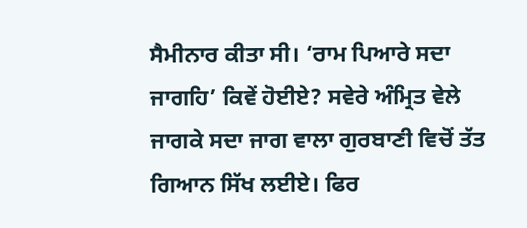ਸੈਮੀਨਾਰ ਕੀਤਾ ਸੀ। ‘ਰਾਮ ਪਿਆਰੇ ਸਦਾ ਜਾਗਹਿ’ ਕਿਵੇਂ ਹੋਈਏ? ਸਵੇਰੇ ਅੰਮ੍ਰਿਤ ਵੇਲੇ
ਜਾਗਕੇ ਸਦਾ ਜਾਗ ਵਾਲਾ ਗੁਰਬਾਣੀ ਵਿਚੋਂ ਤੱਤ ਗਿਆਨ ਸਿੱਖ ਲਈਏ। ਫਿਰ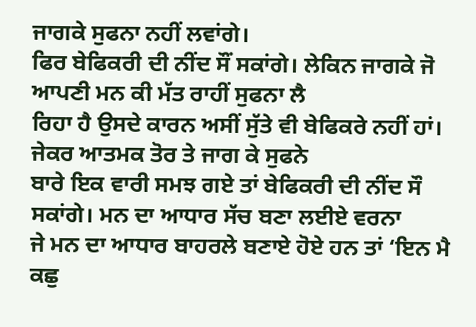ਜਾਗਕੇ ਸੁਫਨਾ ਨਹੀਂ ਲਵਾਂਗੇ।
ਫਿਰ ਬੇਫਿਕਰੀ ਦੀ ਨੀਂਦ ਸੌਂ ਸਕਾਂਗੇ। ਲੇਕਿਨ ਜਾਗਕੇ ਜੋ ਆਪਣੀ ਮਨ ਕੀ ਮੱਤ ਰਾਹੀਂ ਸੁਫਨਾ ਲੈ
ਰਿਹਾ ਹੈ ਉਸਦੇ ਕਾਰਨ ਅਸੀਂ ਸੁੱਤੇ ਵੀ ਬੇਫਿਕਰੇ ਨਹੀਂ ਹਾਂ। ਜੇਕਰ ਆਤਮਕ ਤੋਰ ਤੇ ਜਾਗ ਕੇ ਸੁਫਨੇ
ਬਾਰੇ ਇਕ ਵਾਰੀ ਸਮਝ ਗਏ ਤਾਂ ਬੇਫਿਕਰੀ ਦੀ ਨੀਂਦ ਸੌ ਸਕਾਂਗੇ। ਮਨ ਦਾ ਆਧਾਰ ਸੱਚ ਬਣਾ ਲਈਏ ਵਰਨਾ
ਜੇ ਮਨ ਦਾ ਆਧਾਰ ਬਾਹਰਲੇ ਬਣਾਏ ਹੋਏ ਹਨ ਤਾਂ ‘ਇਨ ਮੈ ਕਛੁ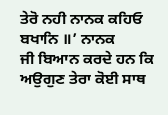ਤੇਰੋ ਨਹੀ ਨਾਨਕ ਕਹਿਓ ਬਖਾਨਿ ॥’ ਨਾਨਕ
ਜੀ ਬਿਆਨ ਕਰਦੇ ਹਨ ਕਿ ਅਉਗੁਣ ਤੇਰਾ ਕੋਈ ਸਾਥ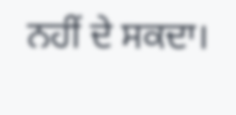ਨਹੀਂ ਦੇ ਸਕਦਾ।